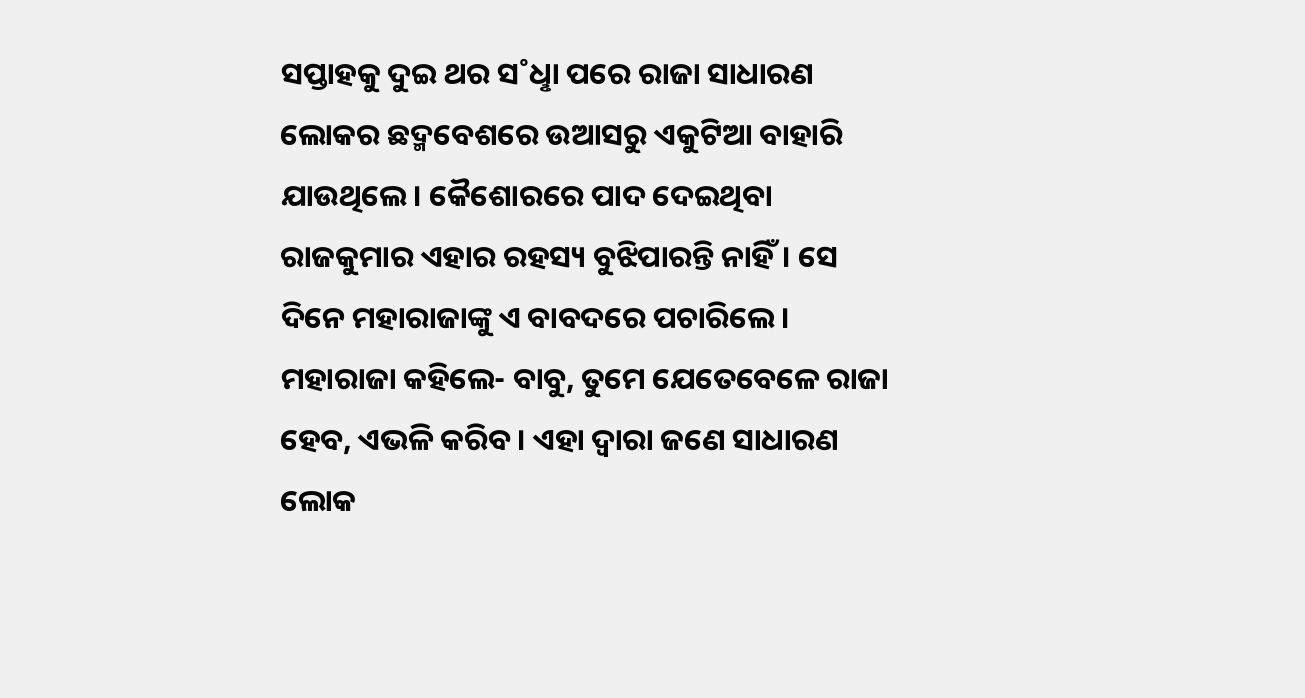ସପ୍ତାହକୁ ଦୁଇ ଥର ସ˚ଧୢା ପରେ ରାଜା ସାଧାରଣ ଲୋକର ଛଦ୍ମବେଶରେ ଉଆସରୁ ଏକୁଟିଆ ବାହାରି ଯାଉଥିଲେ। କୈଶୋରରେ ପାଦ ଦେଇଥିବା ରାଜକୁମାର ଏହାର ରହସ୍ୟ ବୁଝିପାରନ୍ତି ନାହିଁ। ସେ ଦିନେ ମହାରାଜାଙ୍କୁ ଏ ବାବଦରେ ପଚାରିଲେ।
ମହାରାଜା କହିଲେ- ବାବୁ, ତୁମେ ଯେତେବେଳେ ରାଜା ହେବ, ଏଭଳି କରିବ। ଏହା ଦ୍ବାରା ଜଣେ ସାଧାରଣ ଲୋକ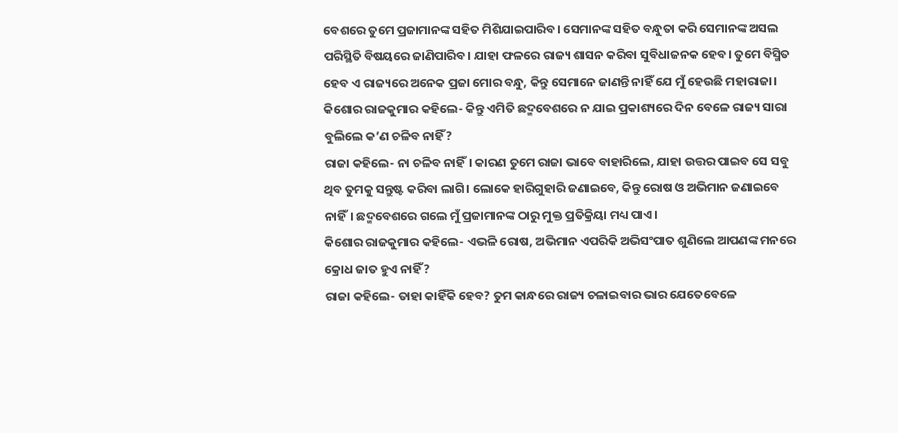ବେଶରେ ତୁମେ ପ୍ରଜାମାନଙ୍କ ସହିତ ମିଶିଯାଇପାରିବ। ସେମାନଙ୍କ ସହିତ ବନ୍ଧୁତା କରି ସେମାନଙ୍କ ଅସଲ ପରିସ୍ଥିତି ବିଷୟରେ ଜାଣିପାରିବ। ଯାହା ଫଳରେ ରାଜ୍ୟ ଶାସନ କରିବା ସୁବିଧାଜନକ ହେବ। ତୁମେ ବିସ୍ମିତ ହେବ ଏ ରାଜ୍ୟରେ ଅନେକ ପ୍ରଜା ମୋର ବନ୍ଧୁ, କିନ୍ତୁ ସେମାନେ ଜାଣନ୍ତି ନାହିଁ ଯେ ମୁଁ ହେଉଛି ମହାରାଜା।
କିଶୋର ରାଜକୁମାର କହିଲେ- କିନ୍ତୁ ଏମିତି ଛଦ୍ମବେଶରେ ନ ଯାଇ ପ୍ରକାଶ୍ୟରେ ଦିନ ବେଳେ ରାଜ୍ୟ ସାରା ବୁଲିଲେ କ’ଣ ଚଳିବ ନାହିଁ?
ରାଜା କହିଲେ- ନା ଚଳିବ ନାହିଁ। କାରଣ ତୁମେ ରାଜା ଭାବେ ବାହାରିଲେ, ଯାହା ଉତ୍ତର ପାଇବ ସେ ସବୁ ଥିବ ତୁମକୁ ସନ୍ତୁଷ୍ଟ କରିବା ଲାଗି। ଲୋକେ ହାରିଗୁହାରି ଜଣାଇବେ, କିନ୍ତୁ ରୋଷ ଓ ଅଭିମାନ ଜଣାଇବେ ନାହିଁ। ଛଦ୍ମବେଶରେ ଗଲେ ମୁଁ ପ୍ରଜାମାନଙ୍କ ଠାରୁ ମୁକ୍ତ ପ୍ରତିକ୍ରିୟା ମଧ୍ୟ ପାଏ।
କିଶୋର ରାଜକୁମାର କହିଲେ- ଏଭଳି ରୋଷ, ଅଭିମାନ ଏପରିକି ଅଭିସଂପାତ ଶୁଣିଲେ ଆପଣଙ୍କ ମନରେ କ୍ରୋଧ ଜାତ ହୁଏ ନାହିଁ?
ରାଜା କହିଲେ- ତାହା କାହିଁକି ହେବ? ତୁମ କାନ୍ଧରେ ରାଜ୍ୟ ଚଳାଇବାର ଭାର ଯେତେବେଳେ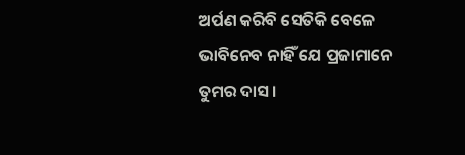ଅର୍ପଣ କରିବି ସେତିକି ବେଳେ ଭାବିନେବ ନାହିଁ ଯେ ପ୍ରଜାମାନେ ତୁମର ଦାସ।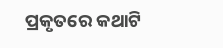ପ୍ରକୃତରେ କଥାଟି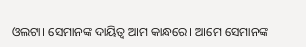ଓଲଟା। ସେମାନଙ୍କ ଦାୟିତ୍ବ ଆମ କାନ୍ଧରେ। ଆମେ ସେମାନଙ୍କ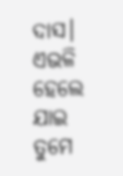ଦାସ। ଏଭଳି ହେଲେ ଯାଇ ତୁମେ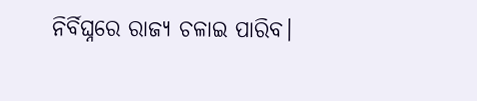ନିର୍ବିଘ୍ନରେ ରାଜ୍ୟ ଚଳାଇ ପାରିବ।